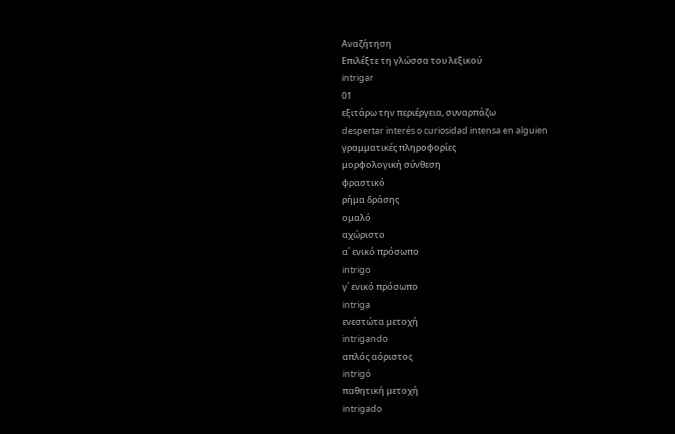Αναζήτηση
Επιλέξτε τη γλώσσα του λεξικού
intrigar
01
εξιτάρω την περιέργεια, συναρπάζω
despertar interés o curiosidad intensa en alguien
γραμματικές πληροφορίες
μορφολογική σύνθεση
φραστικό
ρήμα δράσης
ομαλό
αχώριστο
α΄ ενικό πρόσωπο
intrigo
γ΄ ενικό πρόσωπο
intriga
ενεστώτα μετοχή
intrigando
απλός αόριστος
intrigó
παθητική μετοχή
intrigado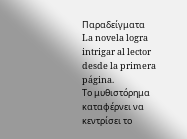Παραδείγματα
La novela logra intrigar al lector desde la primera página.
Το μυθιστόρημα καταφέρνει να κεντρίσει το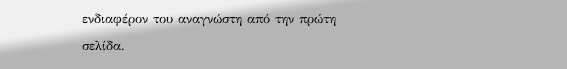ενδιαφέρον του αναγνώστη από την πρώτη σελίδα.